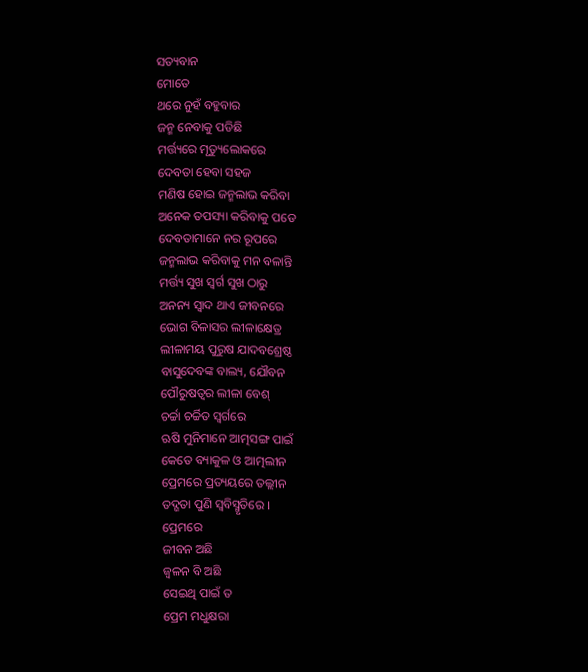ସତ୍ୟବାନ
ମୋତେ
ଥରେ ନୁହଁ ବହୁବାର
ଜନ୍ମ ନେବାକୁ ପଡିଛି
ମର୍ତ୍ତ୍ୟରେ ମୃତ୍ୟୁଲୋକରେ
ଦେବତା ହେବା ସହଜ
ମଣିଷ ହୋଇ ଜନ୍ମଲାଭ କରିବା
ଅନେକ ତପସ୍ୟା କରିବାକୁ ପଡେ
ଦେବତାମାନେ ନର ରୂପରେ
ଜନ୍ମଲାଭ କରିବାକୁ ମନ ବଳାନ୍ତି
ମର୍ତ୍ତ୍ୟ ସୁଖ ସ୍ବର୍ଗ ସୁଖ ଠାରୁ
ଅନନ୍ୟ ସ୍ବାଦ ଥାଏ ଜୀବନରେ
ଭୋଗ ବିଳାସର ଲୀଳାକ୍ଷେତ୍ର
ଲୀଳାମୟ ପୁରୁଷ ଯାଦବଶ୍ରେଷ୍ଠ
ବାସୁଦେବଙ୍କ ବାଲ୍ୟ, ଯୌବନ
ପୌରୁଷତ୍ବର ଲୀଳା ବେଶ୍
ଚର୍ଚ୍ଚା ଚର୍ଚ୍ଚିତ ସ୍ବର୍ଗରେ
ଋଷି ମୁନିମାନେ ଆତ୍ମସଙ୍ଗ ପାଇଁ
କେତେ ବ୍ୟାକୁଳ ଓ ଆତ୍ମଲୀନ
ପ୍ରେମରେ ପ୍ରତ୍ୟୟରେ ତଲ୍ଲୀନ
ତଦ୍ଗତା ପୁଣି ସ୍ବବିସ୍ମୃତିରେ ।
ପ୍ରେମରେ
ଜୀବନ ଅଛି
ଜ୍ବଳନ ବି ଅଛି
ସେଇଥି ପାଇଁ ତ
ପ୍ରେମ ମଧୁକ୍ଷରା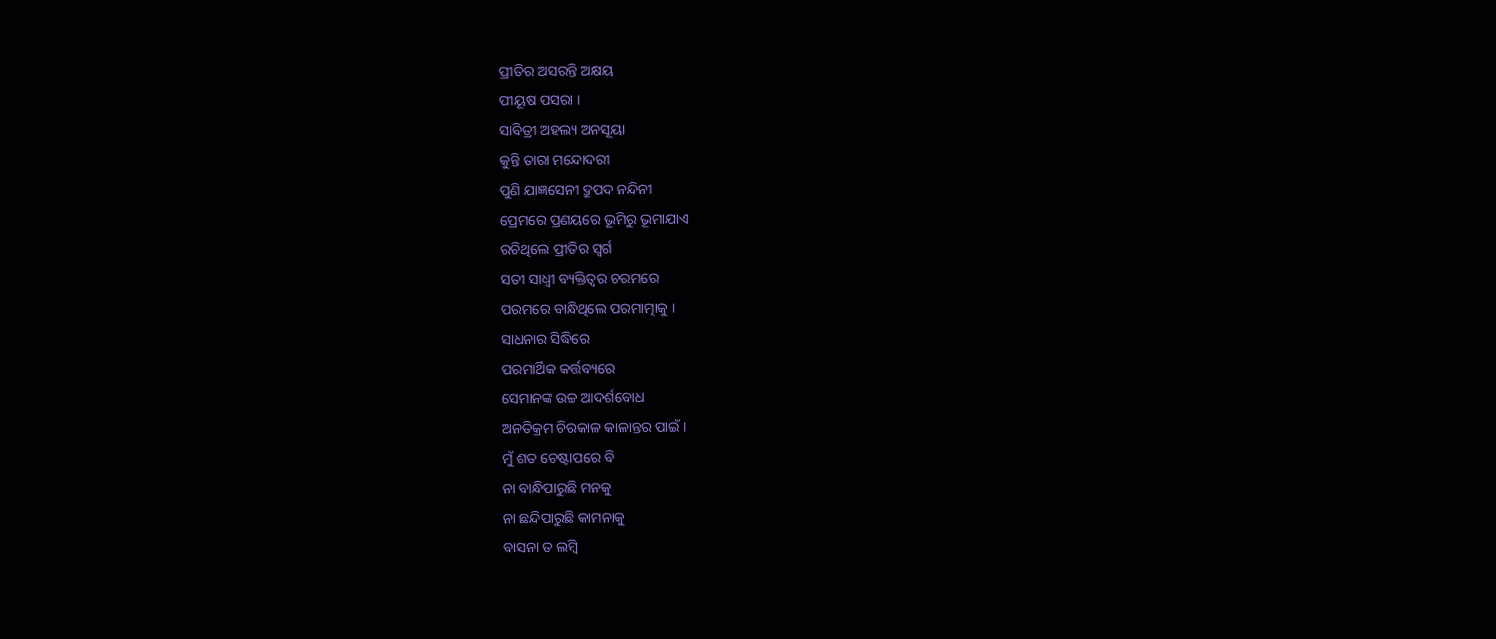ପ୍ରୀତିର ଅସରନ୍ତି ଅକ୍ଷୟ
ପୀୟୂଷ ପସରା ।
ସାବିତ୍ରୀ ଅହଲ୍ୟ ଅନସୂୟା
କୁନ୍ତି ତାରା ମନ୍ଦୋଦରୀ
ପୁଣି ଯାଜ୍ଞସେନୀ ଦ୍ରୁପଦ ନନ୍ଦିନୀ
ପ୍ରେମରେ ପ୍ରଣୟରେ ଭୂମିରୁ ଭୂମାଯାଏ
ରଚିଥିଲେ ପ୍ରୀତିର ସ୍ବର୍ଗ
ସତୀ ସାଧ୍ବୀ ବ୍ୟକ୍ତିତ୍ବର ଚରମରେ
ପରମରେ ବାନ୍ଧିଥିଲେ ପରମାତ୍ମାକୁ ।
ସାଧନାର ସିଦ୍ଧିରେ
ପରମାର୍ଥିକ କର୍ତ୍ତବ୍ୟରେ
ସେମାନଙ୍କ ଉଚ୍ଚ ଆଦର୍ଶବୋଧ
ଅନତିକ୍ରମ ଚିରକାଳ କାଳାନ୍ତର ପାଇଁ ।
ମୁଁ ଶତ ଚେଷ୍ଟାପରେ ବି
ନା ବାନ୍ଧିପାରୁଛି ମନକୁ
ନା ଛନ୍ଦିପାରୁଛି କାମନାକୁ
ବାସନା ତ ଲମ୍ବି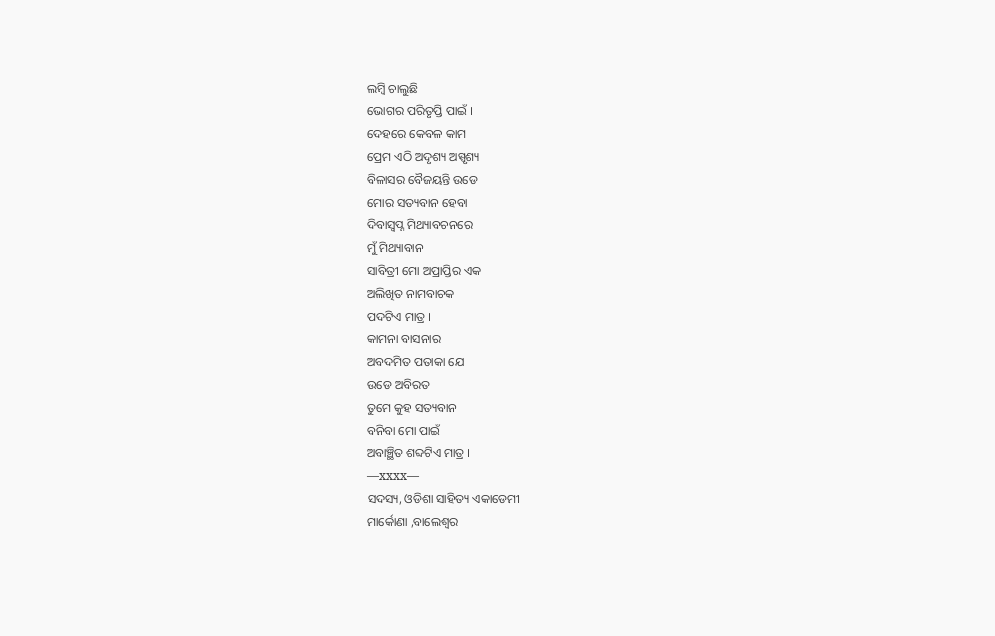ଲମ୍ବି ଚାଲୁଛି
ଭୋଗର ପରିତୃପ୍ତି ପାଇଁ ।
ଦେହରେ କେବଳ କାମ
ପ୍ରେମ ଏଠି ଅଦୃଶ୍ୟ ଅସ୍ପୃଶ୍ୟ
ବିଳାସର ବୈଜୟନ୍ତି ଉଡେ
ମୋର ସତ୍ୟବାନ ହେବା
ଦିବାସ୍ବପ୍ନ ମିଥ୍ୟାବଚନରେ
ମୁଁ ମିଥ୍ୟାବାନ
ସାବିତ୍ରୀ ମୋ ଅପ୍ରାପ୍ତିର ଏକ
ଅଲିଖିତ ନାମବାଚକ
ପଦଟିଏ ମାତ୍ର ।
କାମନା ବାସନାର
ଅବଦମିତ ପତାକା ଯେ
ଉଡେ ଅବିରତ
ତୁମେ କୁହ ସତ୍ୟବାନ
ବନିବା ମୋ ପାଇଁ
ଅବାଞ୍ଛିତ ଶବ୍ଦଟିଏ ମାତ୍ର ।
—xxxx—
ସଦସ୍ୟ, ଓଡିଶା ସାହିତ୍ୟ ଏକାଡେମୀ
ମାର୍କୋଣା ,ବାଲେଶ୍ବର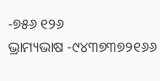-୭୫୬ ୧୨୬
ଭ୍ରାମ୍ୟଭାଷ -୯୪୩୭୩୭୨୧୬୬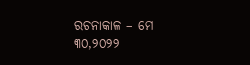ରଚନାକାଳ – ମେ ୩୦,୨୦୨୨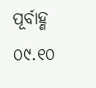ପୂର୍ବାହ୍ଣ ୦୯.୧୦